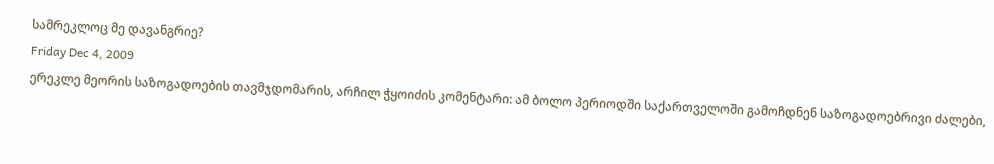სამრეკლოც მე დავანგრიე?
Friday Dec 4, 2009
ერეკლე მეორის საზოგადოების თავმჯდომარის, არჩილ ჭყოიძის კომენტარი: ამ ბოლო პერიოდში საქართველოში გამოჩდნენ საზოგადოებრივი ძალები,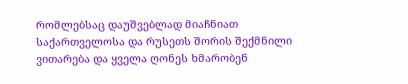რომლებსაც დაუშვებლად მიაჩნიათ საქართველოსა და რუსეთს შორის შექმნილი ვითარება და ყველა ღონეს ხმარობენ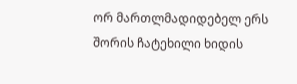ორ მართლმადიდებელ ერს შორის ჩატეხილი ხიდის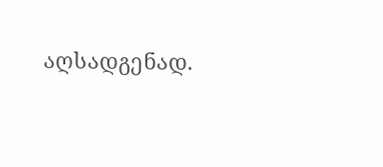აღსადგენად.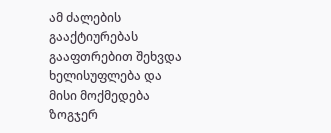ამ ძალების გააქტიურებას გააფთრებით შეხვდა ხელისუფლება და მისი მოქმედება ზოგჯერ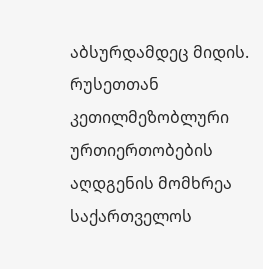აბსურდამდეც მიდის. რუსეთთან კეთილმეზობლური ურთიერთობების აღდგენის მომხრეა საქართველოს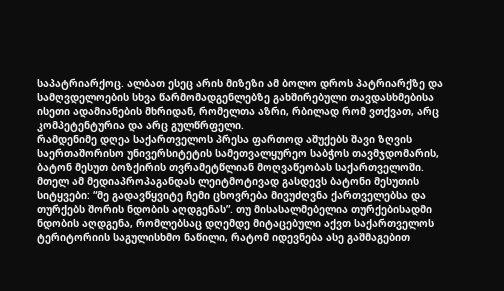საპატრიარქოც. ალბათ ესეც არის მიზეზი ამ ბოლო დროს პატრიარქზე და სამღვდელოების სხვა წარმომადგენლებზე გახშირებული თავდასხმებისა ისეთი ადამიანების მხრიდან, რომელთა აზრი, რბილად რომ ვთქვათ, არც კომპეტენტურია და არც გულწრფელი.
რამდენიმე დღეა საქართველოს პრესა ფართოდ აშუქებს შავი ზღვის საერთაშორისო უნივერსიტეტის სამეთვალყურეო საბჭოს თავმჯდომარის, ბატონ მესუთ ბოზქირის თვრამეტწლიან მოღვაწეობას საქართველოში. მთელ ამ მედიაპროპაგანდას ლეიტმოტივად გასდევს ბატონი მესუთის სიტყვები: “მე გადავწყვიტე ჩემი ცხოვრება მივუძღვნა ქართველებსა და თურქებს შორის ნდობის აღდგენას”. თუ მისასალმებელია თურქებისადმი ნდობის აღდგენა, რომლებსაც დღემდე მიტაცებული აქვთ საქართველოს ტერიტორიის საგულისხმო ნაწილი, რატომ იდევნება ასე გაშმაგებით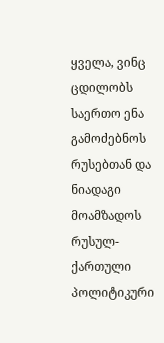ყველა, ვინც ცდილობს საერთო ენა გამოძებნოს რუსებთან და ნიადაგი მოამზადოს რუსულ-ქართული პოლიტიკური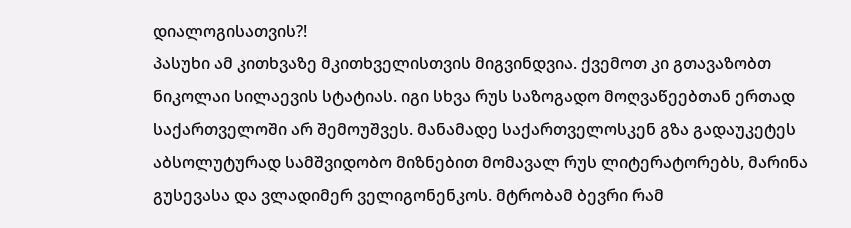დიალოგისათვის?!
პასუხი ამ კითხვაზე მკითხველისთვის მიგვინდვია. ქვემოთ კი გთავაზობთ ნიკოლაი სილაევის სტატიას. იგი სხვა რუს საზოგადო მოღვაწეებთან ერთად საქართველოში არ შემოუშვეს. მანამადე საქართველოსკენ გზა გადაუკეტეს აბსოლუტურად სამშვიდობო მიზნებით მომავალ რუს ლიტერატორებს, მარინა გუსევასა და ვლადიმერ ველიგონენკოს. მტრობამ ბევრი რამ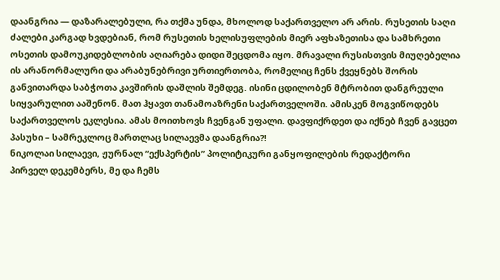დაანგრია — დაზარალებული, რა თქმა უნდა, მხოლოდ საქართველო არ არის. რუსეთის საღი ძალები კარგად ხვდებიან, რომ რუსეთის ხელისუფლების მიერ აფხაზეთისა და სამხრეთი ოსეთის დამოუკიდებლობის აღიარება დიდი შეცდომა იყო. მრავალი რუსისთვის მიუღებელია ის არანორმალური და არაბუნებრივი ურთიერთობა, რომელიც ჩენს ქვეყნებს შორის განვითარდა საბჭოთა კავშირის დაშლის შემდეგ. ისინი ცდილობენ მტრობით დანგრეული სიყვარულით ააშენონ. მათ ჰყავთ თანამოაზრენი საქართველოში. ამისკენ მოგვიწოდებს საქართველოს ეკლესია. ამას მოითხოვს ჩვენგან უფალი. დავფიქრდეთ და იქნებ ჩვენ გავცეთ პასუხი – სამრეკლოც მართლაც სილაევმა დაანგრია?!
ნიკოლაი სილაევი, ჟურნალ “ექსპერტის” პოლიტიკური განყოფილების რედაქტორი
პირველ დეკემბერს, მე და ჩემს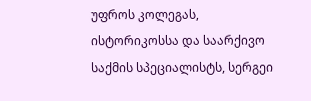უფროს კოლეგას, ისტორიკოსსა და საარქივო საქმის სპეციალისტს, სერგეი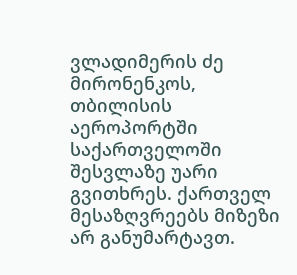ვლადიმერის ძე მირონენკოს, თბილისის აეროპორტში საქართველოში შესვლაზე უარი გვითხრეს. ქართველ მესაზღვრეებს მიზეზი არ განუმარტავთ.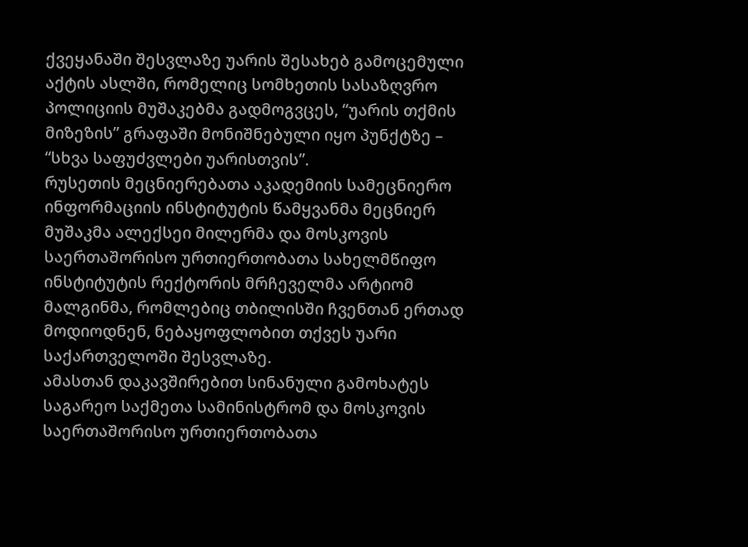ქვეყანაში შესვლაზე უარის შესახებ გამოცემული აქტის ასლში, რომელიც სომხეთის სასაზღვრო პოლიციის მუშაკებმა გადმოგვცეს, “უარის თქმის მიზეზის” გრაფაში მონიშნებული იყო პუნქტზე – “სხვა საფუძვლები უარისთვის”.
რუსეთის მეცნიერებათა აკადემიის სამეცნიერო ინფორმაციის ინსტიტუტის წამყვანმა მეცნიერ მუშაკმა ალექსეი მილერმა და მოსკოვის საერთაშორისო ურთიერთობათა სახელმწიფო ინსტიტუტის რექტორის მრჩეველმა არტიომ მალგინმა, რომლებიც თბილისში ჩვენთან ერთად მოდიოდნენ, ნებაყოფლობით თქვეს უარი საქართველოში შესვლაზე.
ამასთან დაკავშირებით სინანული გამოხატეს საგარეო საქმეთა სამინისტრომ და მოსკოვის საერთაშორისო ურთიერთობათა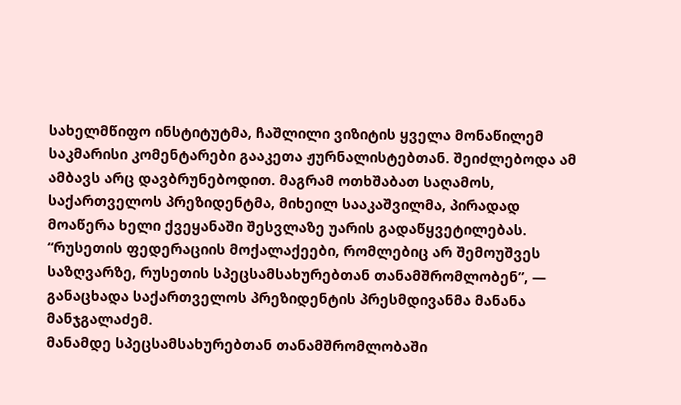სახელმწიფო ინსტიტუტმა, ჩაშლილი ვიზიტის ყველა მონაწილემ საკმარისი კომენტარები გააკეთა ჟურნალისტებთან. შეიძლებოდა ამ ამბავს არც დავბრუნებოდით. მაგრამ ოთხშაბათ საღამოს, საქართველოს პრეზიდენტმა, მიხეილ სააკაშვილმა, პირადად მოაწერა ხელი ქვეყანაში შესვლაზე უარის გადაწყვეტილებას. “რუსეთის ფედერაციის მოქალაქეები, რომლებიც არ შემოუშვეს საზღვარზე, რუსეთის სპეცსამსახურებთან თანამშრომლობენ”, — განაცხადა საქართველოს პრეზიდენტის პრესმდივანმა მანანა მანჯგალაძემ.
მანამდე სპეცსამსახურებთან თანამშრომლობაში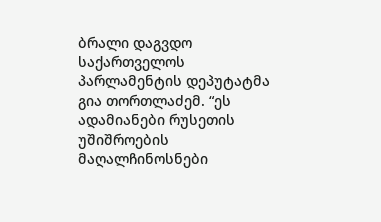ბრალი დაგვდო საქართველოს პარლამენტის დეპუტატმა გია თორთლაძემ. “ეს ადამიანები რუსეთის უშიშროების მაღალჩინოსნები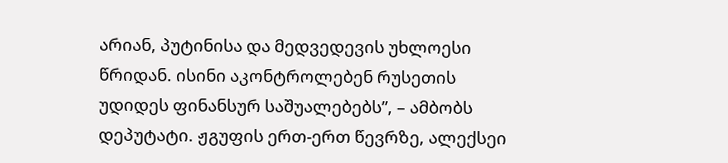არიან, პუტინისა და მედვედევის უხლოესი წრიდან. ისინი აკონტროლებენ რუსეთის უდიდეს ფინანსურ საშუალებებს”, – ამბობს დეპუტატი. ჟგუფის ერთ-ერთ წევრზე, ალექსეი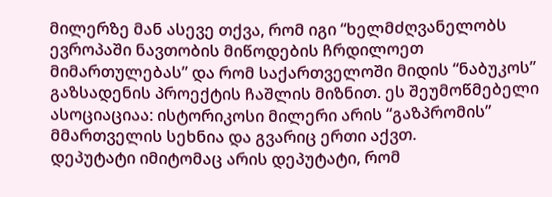მილერზე მან ასევე თქვა, რომ იგი “ხელმძღვანელობს ევროპაში ნავთობის მიწოდების ჩრდილოეთ მიმართულებას” და რომ საქართველოში მიდის “ნაბუკოს” გაზსადენის პროექტის ჩაშლის მიზნით. ეს შეუმოწმებელი ასოციაციაა: ისტორიკოსი მილერი არის “გაზპრომის” მმართველის სეხნია და გვარიც ერთი აქვთ.
დეპუტატი იმიტომაც არის დეპუტატი, რომ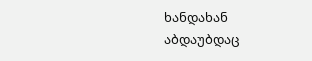ხანდახან აბდაუბდაც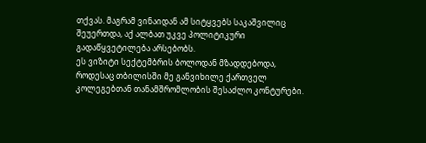თქვას. მაგრამ ვინაიდან ამ სიტყვებს საკაშვილიც შეუერთდა, აქ ალბათ უკვე პოლიტიკური გადაწყვეტილება არსებობს.
ეს ვიზიტი სექტემბრის ბოლოდან მზადდებოდა, როდესაც თბილისში მე განვიხილე ქართველ კოლეგებთან თანამშრომლობის შესაძლო კონტურები.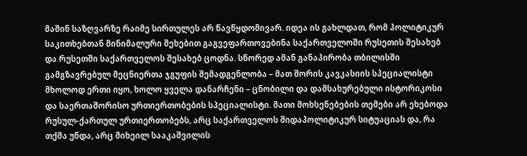მაშინ საზღვარზე რაიმე სირთულეს არ წავწყდომივარ. იდეა ის გახლდათ, რომ პოლიტიკურ საკითხებთან მინიმალური შეხებით გაგვეფართოვებინა საქართველოში რუსეთის შესახებ და რუსეთში საქართველოს შესახებ ცოდნა. სწორედ ამან განაპირობა თბილისში გამგზავრებულ მეცნიერთა ჯგუფის შემადგენლობა – მათ შორის კავკასიის სპეციალისტი მხოლოდ ერთი იყო, ხოლო ყველა დანარჩენი – ცნობილი და დამსახურებული ისტორიკოსი და საერთაშორისო ურთიერთობების სპეციალისტი. მათი მოხსენებების თემები არ ეხებოდა რუსულ-ქართულ ურთიერთობებს, არც საქართველოს შიდაპოლიტიკურ სიტუაციას და, რა თქმა უნდა, არც მიხეილ სააკაშვილის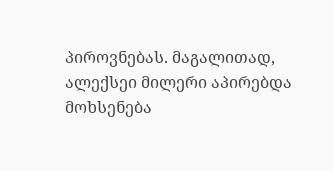პიროვნებას. მაგალითად, ალექსეი მილერი აპირებდა მოხსენება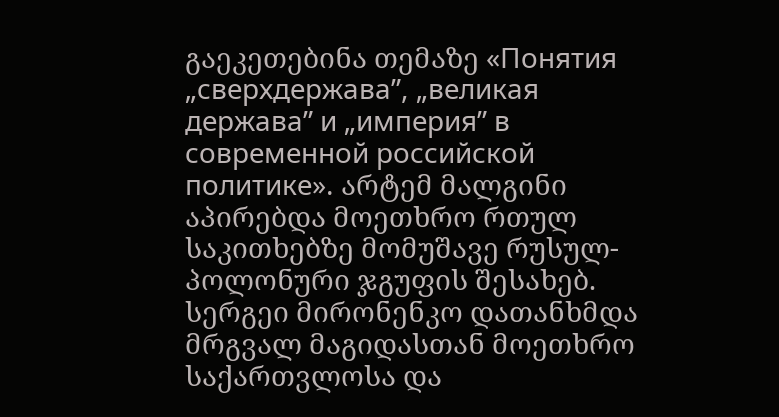გაეკეთებინა თემაზე «Понятия „сверхдержава”, „великая держава” и „империя” в современной российской политике». არტემ მალგინი აპირებდა მოეთხრო რთულ საკითხებზე მომუშავე რუსულ-პოლონური ჯგუფის შესახებ. სერგეი მირონენკო დათანხმდა მრგვალ მაგიდასთან მოეთხრო საქართვლოსა და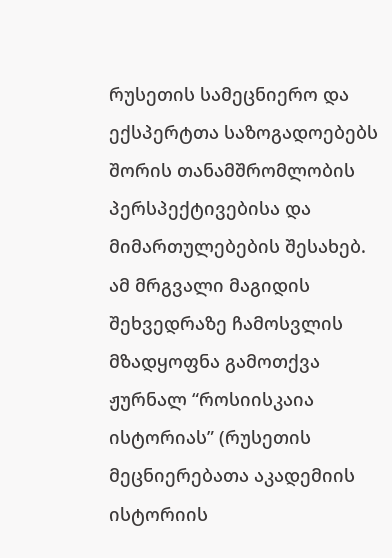რუსეთის სამეცნიერო და ექსპერტთა საზოგადოებებს შორის თანამშრომლობის პერსპექტივებისა და მიმართულებების შესახებ. ამ მრგვალი მაგიდის შეხვედრაზე ჩამოსვლის მზადყოფნა გამოთქვა ჟურნალ “როსიისკაია ისტორიას” (რუსეთის მეცნიერებათა აკადემიის ისტორიის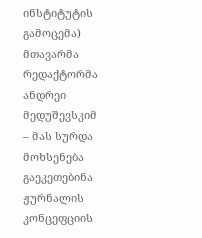ინსტიტუტის გამოცემა) მთავარმა რედაქტორმა ანდრეი მედუშევსკიმ – მას სურდა მოხსენება გაეკეთებინა ჟურნალის კონცეფციის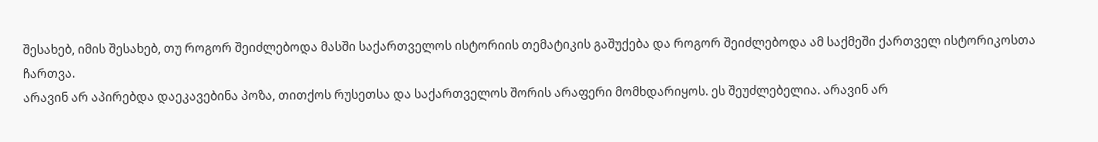შესახებ, იმის შესახებ, თუ როგორ შეიძლებოდა მასში საქართველოს ისტორიის თემატიკის გაშუქება და როგორ შეიძლებოდა ამ საქმეში ქართველ ისტორიკოსთა ჩართვა.
არავინ არ აპირებდა დაეკავებინა პოზა, თითქოს რუსეთსა და საქართველოს შორის არაფერი მომხდარიყოს. ეს შეუძლებელია. არავინ არ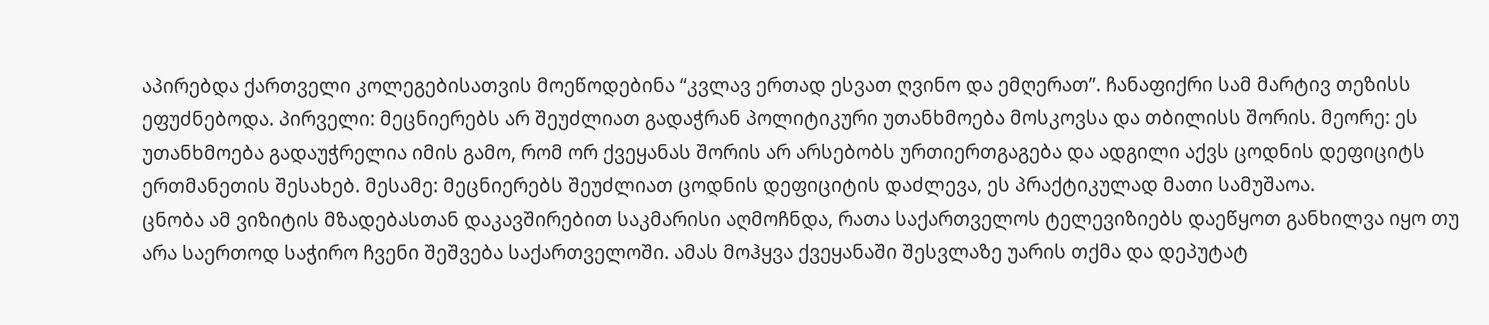აპირებდა ქართველი კოლეგებისათვის მოეწოდებინა “კვლავ ერთად ესვათ ღვინო და ემღერათ”. ჩანაფიქრი სამ მარტივ თეზისს ეფუძნებოდა. პირველი: მეცნიერებს არ შეუძლიათ გადაჭრან პოლიტიკური უთანხმოება მოსკოვსა და თბილისს შორის. მეორე: ეს უთანხმოება გადაუჭრელია იმის გამო, რომ ორ ქვეყანას შორის არ არსებობს ურთიერთგაგება და ადგილი აქვს ცოდნის დეფიციტს ერთმანეთის შესახებ. მესამე: მეცნიერებს შეუძლიათ ცოდნის დეფიციტის დაძლევა, ეს პრაქტიკულად მათი სამუშაოა.
ცნობა ამ ვიზიტის მზადებასთან დაკავშირებით საკმარისი აღმოჩნდა, რათა საქართველოს ტელევიზიებს დაეწყოთ განხილვა იყო თუ არა საერთოდ საჭირო ჩვენი შეშვება საქართველოში. ამას მოჰყვა ქვეყანაში შესვლაზე უარის თქმა და დეპუტატ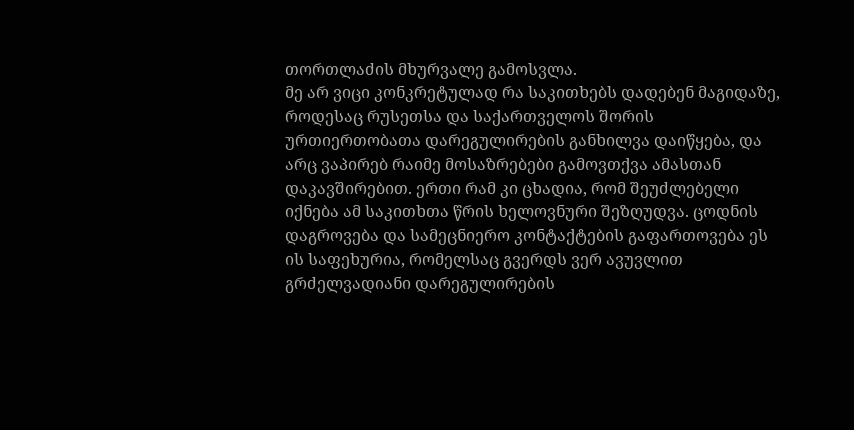თორთლაძის მხურვალე გამოსვლა.
მე არ ვიცი კონკრეტულად რა საკითხებს დადებენ მაგიდაზე, როდესაც რუსეთსა და საქართველოს შორის ურთიერთობათა დარეგულირების განხილვა დაიწყება, და არც ვაპირებ რაიმე მოსაზრებები გამოვთქვა ამასთან დაკავშირებით. ერთი რამ კი ცხადია, რომ შეუძლებელი იქნება ამ საკითხთა წრის ხელოვნური შეზღუდვა. ცოდნის დაგროვება და სამეცნიერო კონტაქტების გაფართოვება ეს ის საფეხურია, რომელსაც გვერდს ვერ ავუვლით გრძელვადიანი დარეგულირების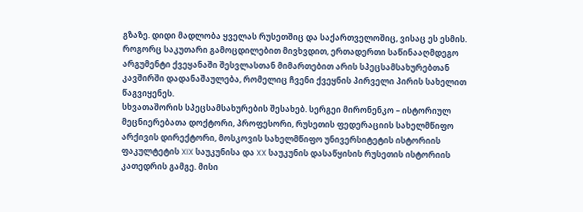გზაზე. დიდი მადლობა ყველას რუსეთშიც და საქართველოშიც, ვისაც ეს ესმის. როგორც საკუთარი გამოცდილებით მივხვდით, ერთადერთი საწინააღმდეგო არგუმენტი ქვეყანაში შესვლასთან მიმართებით არის სპეცსამსახურებთან კავშირში დადანაშაულება, რომელიც ჩვენი ქვეყნის პირველი პირის სახელით წაგვიყენეს.
სხვათაშორის სპეცსამსახურების შესახებ. სერგეი მირონენკო – ისტორიულ მეცნიერებათა დოქტორი, პროფესორი, რუსეთის ფედერაციის სახელმწიფო არქივის დირექტორი, მოსკოვის სახელმწიფო უნივერსიტეტის ისტორიის ფაკულტეტის XIX საუკუნისა და XX საუკუნის დასაწყისის რუსეთის ისტორიის კათედრის გამგე. მისი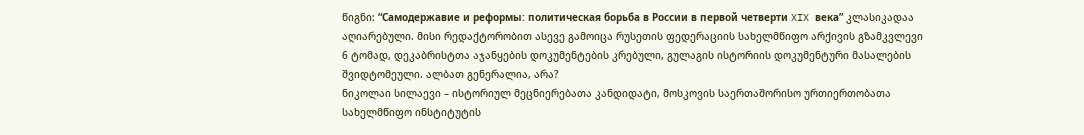წიგნი: “Самодержавие и реформы: политическая борьба в России в первой четверти XIX века” კლასიკადაა აღიარებული. მისი რედაქტორობით ასევე გამოიცა რუსეთის ფედერაციის სახელმწიფო არქივის გზამკვლევი 6 ტომად, დეკაბრისტთა აჯანყების დოკუმენტების კრებული, გულაგის ისტორიის დოკუმენტური მასალების შვიდტომეული. ალბათ გენერალია, არა?
ნიკოლაი სილაევი – ისტორიულ მეცნიერებათა კანდიდატი, მოსკოვის საერთაშორისო ურთიერთობათა სახელმწიფო ინსტიტუტის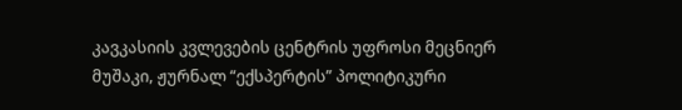კავკასიის კვლევების ცენტრის უფროსი მეცნიერ მუშაკი, ჟურნალ “ექსპერტის” პოლიტიკური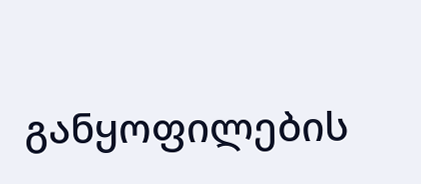განყოფილების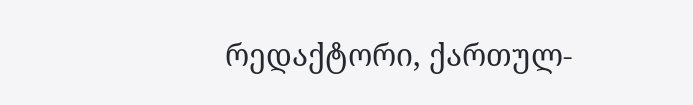რედაქტორი, ქართულ-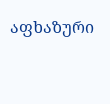აფხაზური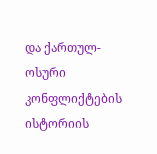და ქართულ-ოსური კონფლიქტების ისტორიის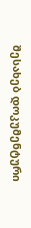შესახებ დოკუმენტური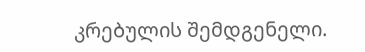კრებულის შემდგენელი.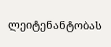ლეიტენანტობას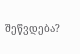შეწვდება?